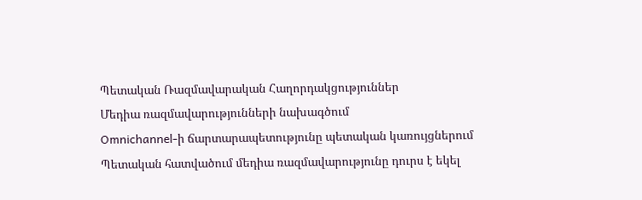Պետական Ռազմավարական Հաղորդակցություններ
Մեդիա ռազմավարությունների նախագծում
Omnichannel-ի ճարտարապետությունը պետական կառույցներում
Պետական հատվածում մեդիա ռազմավարությունը դուրս է եկել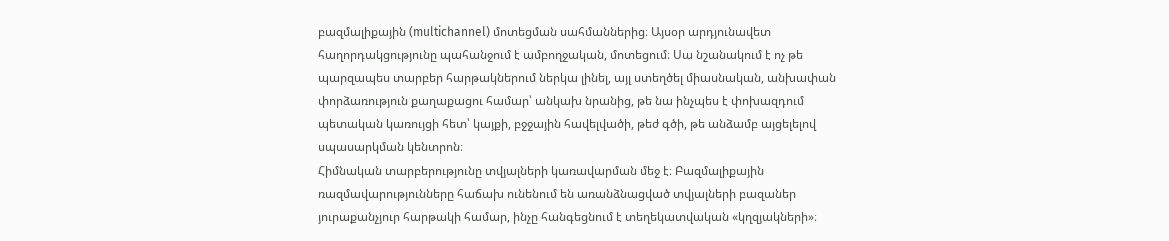բազմալիքային (multichannel) մոտեցման սահմաններից։ Այսօր արդյունավետ հաղորդակցությունը պահանջում է ամբողջական, մոտեցում։ Սա նշանակում է ոչ թե պարզապես տարբեր հարթակներում ներկա լինել, այլ ստեղծել միասնական, անխափան փորձառություն քաղաքացու համար՝ անկախ նրանից, թե նա ինչպես է փոխազդում պետական կառույցի հետ՝ կայքի, բջջային հավելվածի, թեժ գծի, թե անձամբ այցելելով սպասարկման կենտրոն։
Հիմնական տարբերությունը տվյալների կառավարման մեջ է։ Բազմալիքային ռազմավարությունները հաճախ ունենում են առանձնացված տվյալների բազաներ յուրաքանչյուր հարթակի համար, ինչը հանգեցնում է տեղեկատվական «կղզյակների»։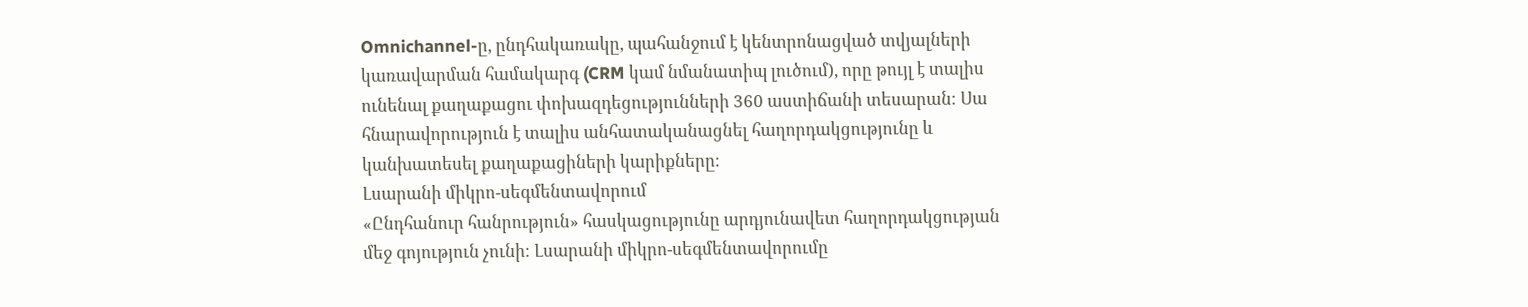Omnichannel-ը, ընդհակառակը, պահանջում է կենտրոնացված տվյալների կառավարման համակարգ (CRM կամ նմանատիպ լուծում), որը թույլ է տալիս ունենալ քաղաքացու փոխազդեցությունների 360 աստիճանի տեսարան։ Սա հնարավորություն է տալիս անհատականացնել հաղորդակցությունը և կանխատեսել քաղաքացիների կարիքները։
Լսարանի միկրո-սեգմենտավորում
«Ընդհանուր հանրություն» հասկացությունը արդյունավետ հաղորդակցության մեջ գոյություն չունի։ Լսարանի միկրո-սեգմենտավորումը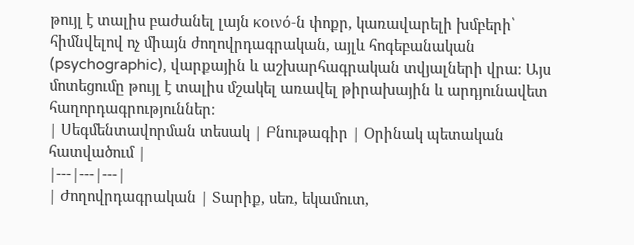թույլ է տալիս բաժանել լայն κοινό-ն փոքր, կառավարելի խմբերի՝ հիմնվելով ոչ միայն ժողովրդագրական, այլև հոգեբանական (psychographic), վարքային և աշխարհագրական տվյալների վրա։ Այս մոտեցումը թույլ է տալիս մշակել առավել թիրախային և արդյունավետ հաղորդագրություններ։
| Սեգմենտավորման տեսակ | Բնութագիր | Օրինակ պետական հատվածում |
|---|---|---|
| Ժողովրդագրական | Տարիք, սեռ, եկամուտ,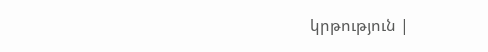կրթություն |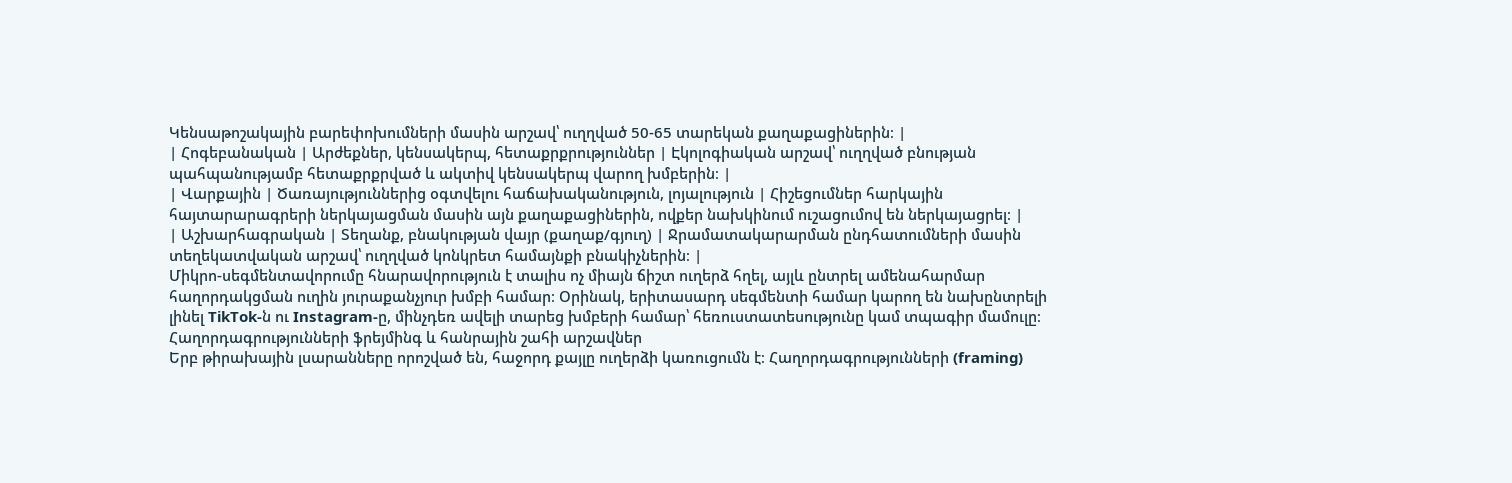Կենսաթոշակային բարեփոխումների մասին արշավ՝ ուղղված 50-65 տարեկան քաղաքացիներին։ |
| Հոգեբանական | Արժեքներ, կենսակերպ, հետաքրքրություններ | Էկոլոգիական արշավ՝ ուղղված բնության պահպանությամբ հետաքրքրված և ակտիվ կենսակերպ վարող խմբերին։ |
| Վարքային | Ծառայություններից օգտվելու հաճախականություն, լոյալություն | Հիշեցումներ հարկային հայտարարագրերի ներկայացման մասին այն քաղաքացիներին, ովքեր նախկինում ուշացումով են ներկայացրել։ |
| Աշխարհագրական | Տեղանք, բնակության վայր (քաղաք/գյուղ) | Ջրամատակարարման ընդհատումների մասին տեղեկատվական արշավ՝ ուղղված կոնկրետ համայնքի բնակիչներին։ |
Միկրո-սեգմենտավորումը հնարավորություն է տալիս ոչ միայն ճիշտ ուղերձ հղել, այլև ընտրել ամենահարմար հաղորդակցման ուղին յուրաքանչյուր խմբի համար։ Օրինակ, երիտասարդ սեգմենտի համար կարող են նախընտրելի լինել TikTok-ն ու Instagram-ը, մինչդեռ ավելի տարեց խմբերի համար՝ հեռուստատեսությունը կամ տպագիր մամուլը։
Հաղորդագրությունների ֆրեյմինգ և հանրային շահի արշավներ
Երբ թիրախային լսարանները որոշված են, հաջորդ քայլը ուղերձի կառուցումն է։ Հաղորդագրությունների (framing)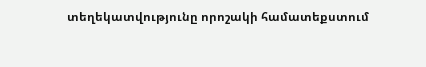տեղեկատվությունը որոշակի համատեքստում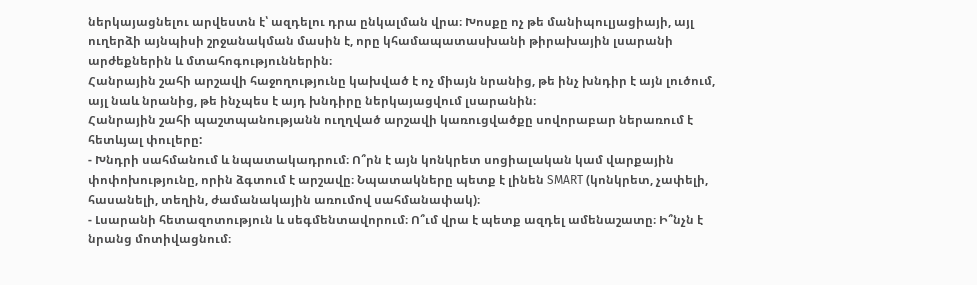ներկայացնելու արվեստն է՝ ազդելու դրա ընկալման վրա։ Խոսքը ոչ թե մանիպուլյացիայի, այլ ուղերձի այնպիսի շրջանակման մասին է, որը կհամապատասխանի թիրախային լսարանի արժեքներին և մտահոգություններին։
Հանրային շահի արշավի հաջողությունը կախված է ոչ միայն նրանից, թե ինչ խնդիր է այն լուծում, այլ նաև նրանից, թե ինչպես է այդ խնդիրը ներկայացվում լսարանին։
Հանրային շահի պաշտպանությանն ուղղված արշավի կառուցվածքը սովորաբար ներառում է հետևյալ փուլերը:
- Խնդրի սահմանում և նպատակադրում։ Ո՞րն է այն կոնկրետ սոցիալական կամ վարքային փոփոխությունը, որին ձգտում է արշավը։ Նպատակները պետք է լինեն SMART (կոնկրետ, չափելի, հասանելի, տեղին, ժամանակային առումով սահմանափակ)։
- Լսարանի հետազոտություն և սեգմենտավորում։ Ո՞ւմ վրա է պետք ազդել ամենաշատը։ Ի՞նչն է նրանց մոտիվացնում։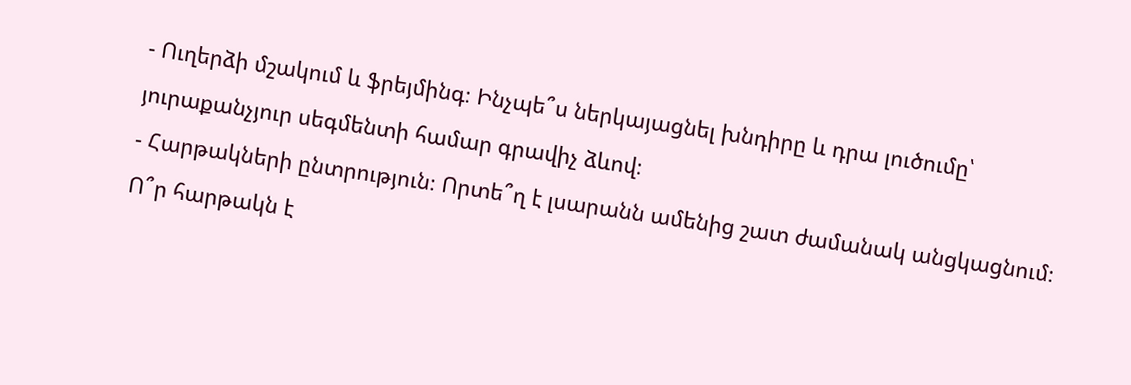- Ուղերձի մշակում և ֆրեյմինգ։ Ինչպե՞ս ներկայացնել խնդիրը և դրա լուծումը՝ յուրաքանչյուր սեգմենտի համար գրավիչ ձևով։
- Հարթակների ընտրություն։ Որտե՞ղ է լսարանն ամենից շատ ժամանակ անցկացնում։ Ո՞ր հարթակն է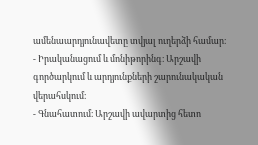ամենաարդյունավետը տվյալ ուղերձի համար։
- Իրականացում և մոնիթորինգ։ Արշավի գործարկում և արդյունքների շարունակական վերահսկում։
- Գնահատում։ Արշավի ավարտից հետո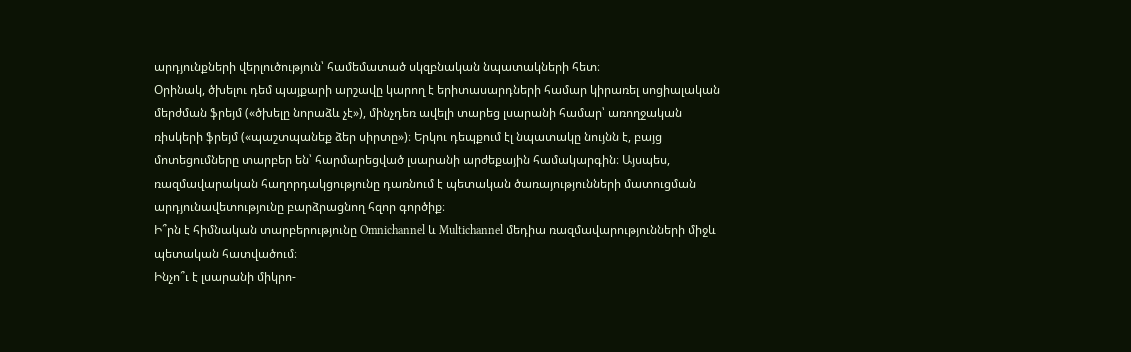արդյունքների վերլուծություն՝ համեմատած սկզբնական նպատակների հետ։
Օրինակ, ծխելու դեմ պայքարի արշավը կարող է երիտասարդների համար կիրառել սոցիալական մերժման ֆրեյմ («ծխելը նորաձև չէ»), մինչդեռ ավելի տարեց լսարանի համար՝ առողջական ռիսկերի ֆրեյմ («պաշտպանեք ձեր սիրտը»)։ Երկու դեպքում էլ նպատակը նույնն է, բայց մոտեցումները տարբեր են՝ հարմարեցված լսարանի արժեքային համակարգին։ Այսպես, ռազմավարական հաղորդակցությունը դառնում է պետական ծառայությունների մատուցման արդյունավետությունը բարձրացնող հզոր գործիք։
Ի՞րն է հիմնական տարբերությունը Omnichannel և Multichannel մեդիա ռազմավարությունների միջև պետական հատվածում։
Ինչո՞ւ է լսարանի միկրո-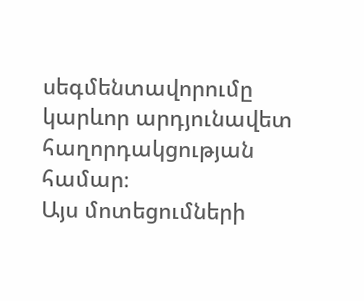սեգմենտավորումը կարևոր արդյունավետ հաղորդակցության համար։
Այս մոտեցումների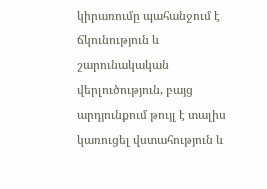կիրառումը պահանջում է ճկունություն և շարունակական վերլուծություն, բայց արդյունքում թույլ է տալիս կառուցել վստահություն և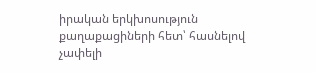իրական երկխոսություն քաղաքացիների հետ՝ հասնելով չափելի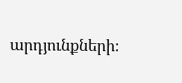արդյունքների։